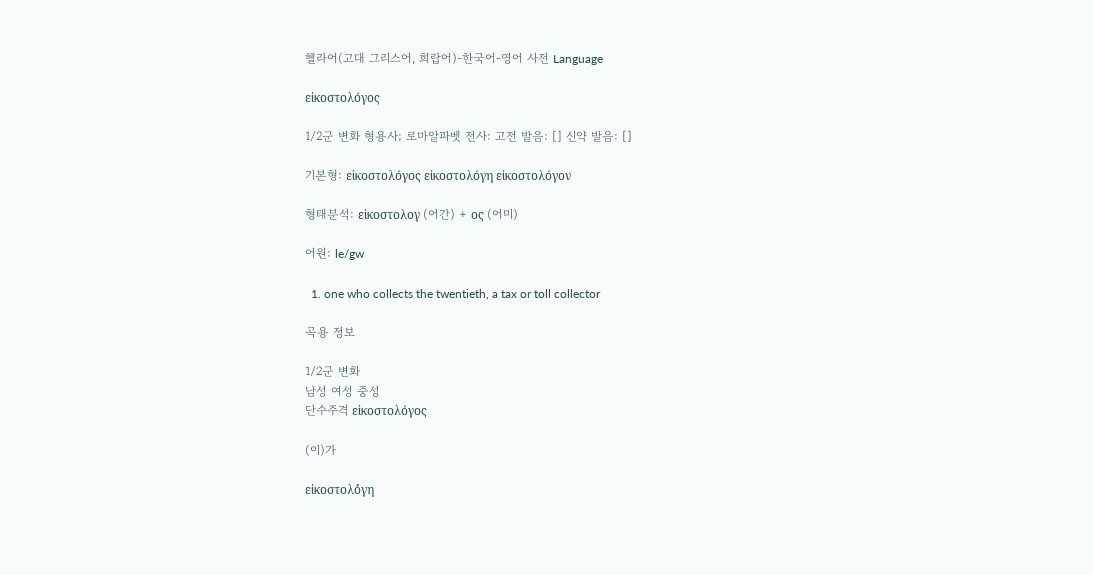헬라어(고대 그리스어, 희랍어)-한국어-영어 사전 Language

εἰκοστολόγος

1/2군 변화 형용사; 로마알파벳 전사: 고전 발음: [] 신약 발음: []

기본형: εἰκοστολόγος εἰκοστολόγη εἰκοστολόγον

형태분석: εἰκοστολογ (어간) + ος (어미)

어원: le/gw

  1. one who collects the twentieth, a tax or toll collector

곡용 정보

1/2군 변화
남성 여성 중성
단수주격 εἰκοστολόγος

(이)가

εἰκοστολό́γη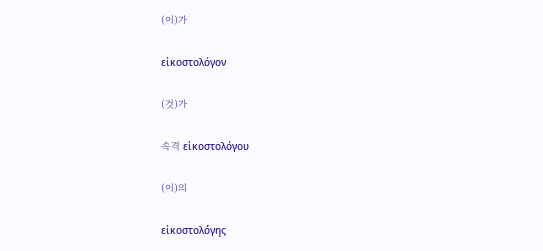(이)가

εἰκοστολόγον

(것)가

속격 εἰκοστολόγου

(이)의

εἰκοστολό́γης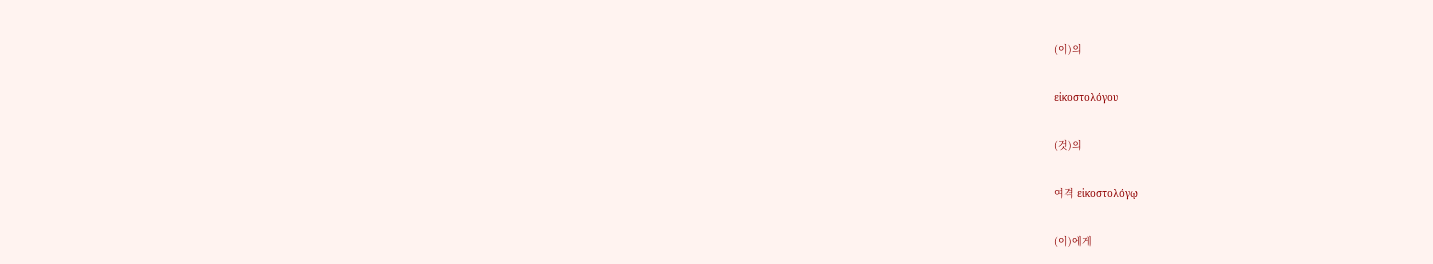(이)의

εἰκοστολόγου

(것)의

여격 εἰκοστολόγῳ

(이)에게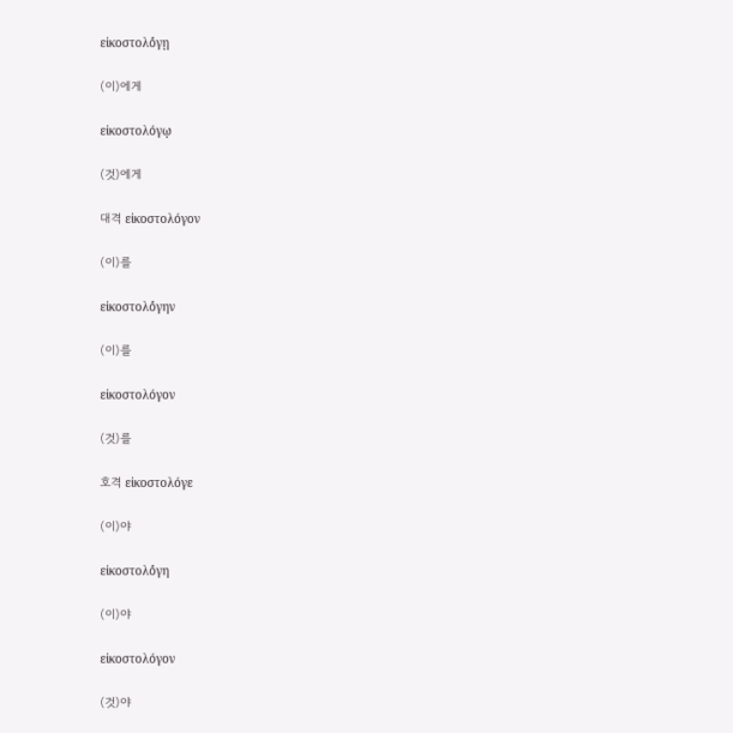εἰκοστολό́γῃ

(이)에게

εἰκοστολόγῳ

(것)에게

대격 εἰκοστολόγον

(이)를

εἰκοστολό́γην

(이)를

εἰκοστολόγον

(것)를

호격 εἰκοστολόγε

(이)야

εἰκοστολό́γη

(이)야

εἰκοστολόγον

(것)야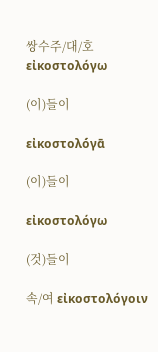쌍수주/대/호 εἰκοστολόγω

(이)들이

εἰκοστολό́γᾱ

(이)들이

εἰκοστολόγω

(것)들이

속/여 εἰκοστολόγοιν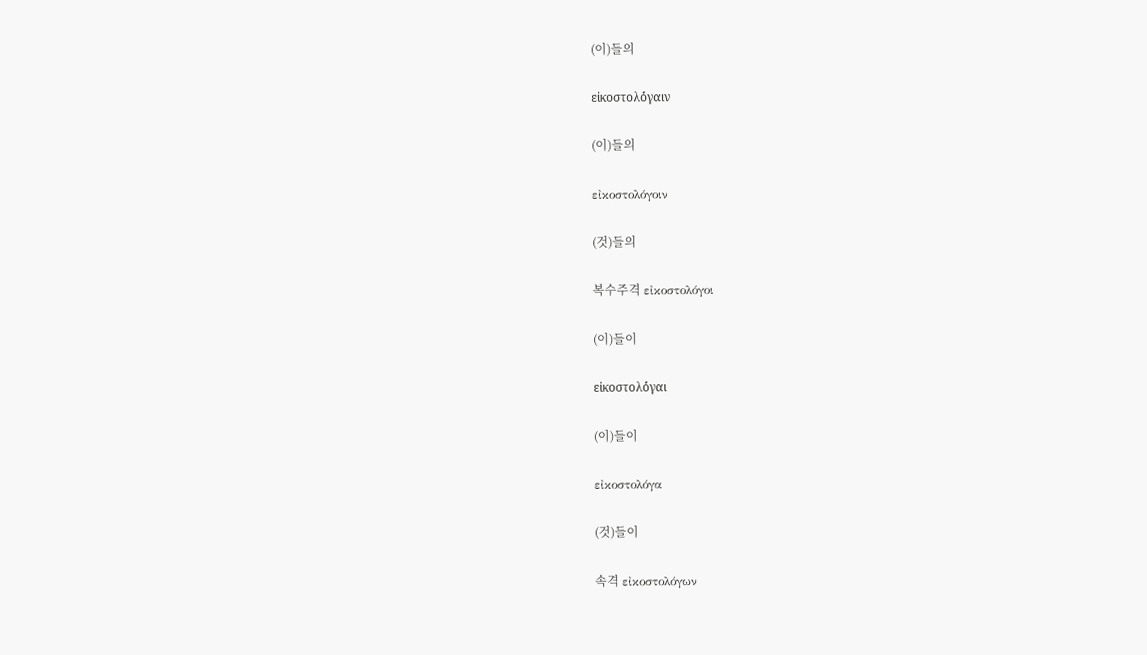(이)들의

εἰκοστολό́γαιν

(이)들의

εἰκοστολόγοιν

(것)들의

복수주격 εἰκοστολόγοι

(이)들이

εἰκοστολό́γαι

(이)들이

εἰκοστολόγα

(것)들이

속격 εἰκοστολόγων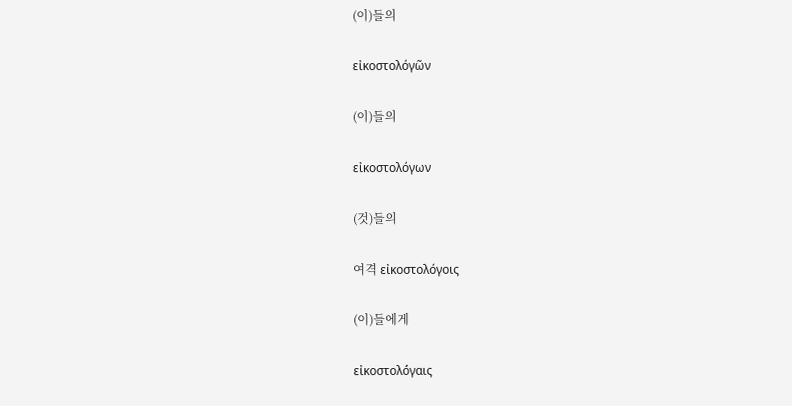(이)들의

εἰκοστολόγῶν

(이)들의

εἰκοστολόγων

(것)들의

여격 εἰκοστολόγοις

(이)들에게

εἰκοστολό́γαις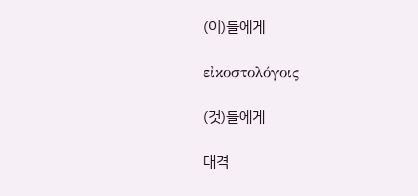(이)들에게

εἰκοστολόγοις

(것)들에게

대격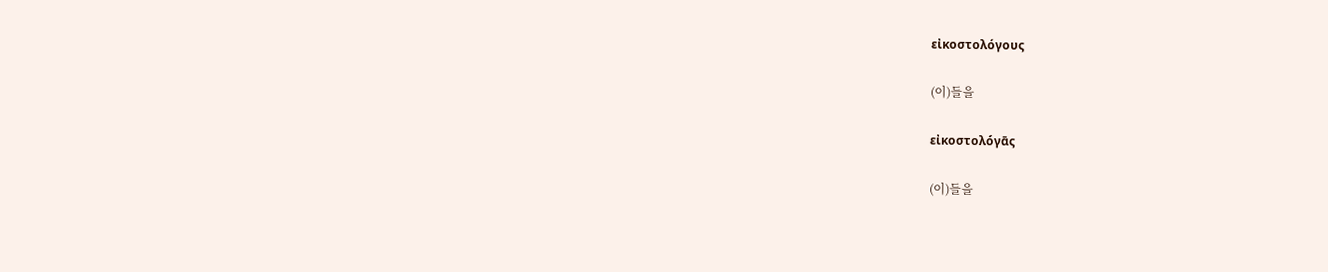εἰκοστολόγους

(이)들을

εἰκοστολό́γᾱς

(이)들을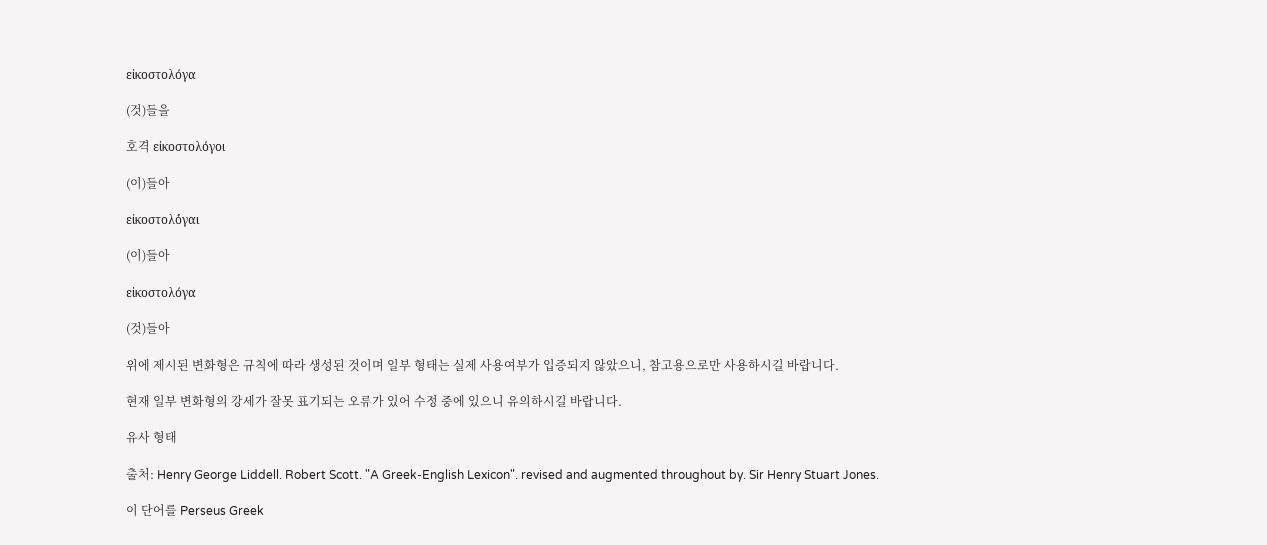εἰκοστολόγα

(것)들을

호격 εἰκοστολόγοι

(이)들아

εἰκοστολό́γαι

(이)들아

εἰκοστολόγα

(것)들아

위에 제시된 변화형은 규칙에 따라 생성된 것이며 일부 형태는 실제 사용여부가 입증되지 않았으니, 참고용으로만 사용하시길 바랍니다.

현재 일부 변화형의 강세가 잘못 표기되는 오류가 있어 수정 중에 있으니 유의하시길 바랍니다.

유사 형태

출처: Henry George Liddell. Robert Scott. "A Greek-English Lexicon". revised and augmented throughout by. Sir Henry Stuart Jones.

이 단어를 Perseus Greek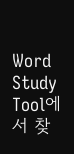Word Study Tool에서 찾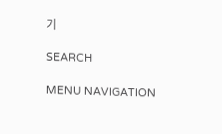기

SEARCH

MENU NAVIGATION